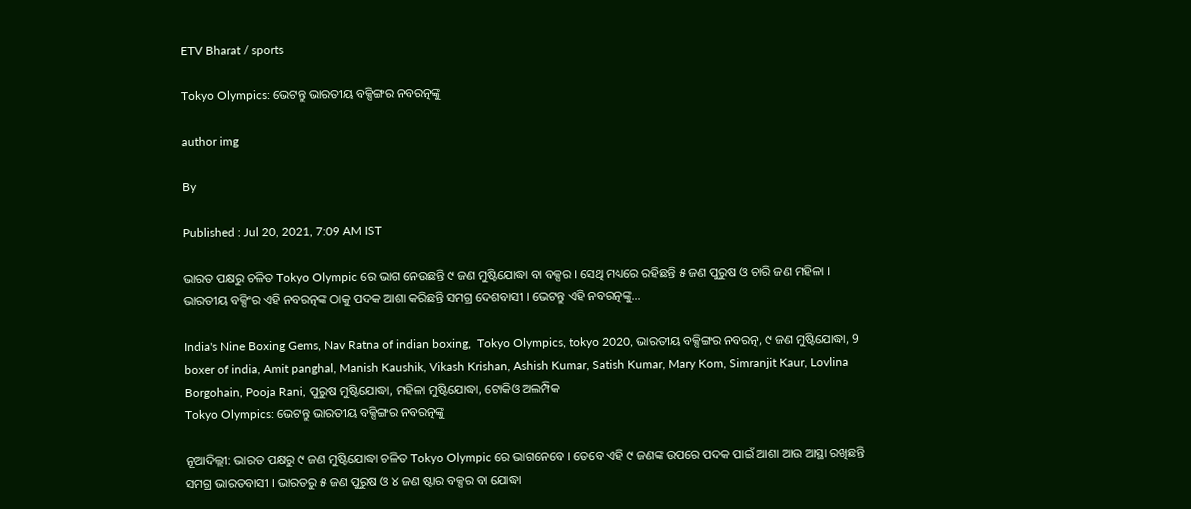ETV Bharat / sports

Tokyo Olympics: ଭେଟନ୍ତୁ ଭାରତୀୟ ବକ୍ସିଙ୍ଗର ନବରତ୍ନଙ୍କୁ

author img

By

Published : Jul 20, 2021, 7:09 AM IST

ଭାରତ ପକ୍ଷରୁ ଚଳିତ Tokyo Olympic ରେ ଭାଗ ନେଉଛନ୍ତି ୯ ଜଣ ମୁଷ୍ଟିଯୋଦ୍ଧା ବା ବକ୍ସର । ସେଥି ମଧ୍ୟରେ ରହିଛନ୍ତି ୫ ଜଣ ପୁରୁଷ ଓ ଚାରି ଜଣ ମହିଳା । ଭାରତୀୟ ବକ୍ସିଂର ଏହି ନବରତ୍ନଙ୍କ ଠାକୁ ପଦକ ଆଶା କରିଛନ୍ତି ସମଗ୍ର ଦେଶବାସୀ । ଭେଟନ୍ତୁ ଏହି ନବରତ୍ନଙ୍କୁ...

India's Nine Boxing Gems, Nav Ratna of indian boxing,  Tokyo Olympics, tokyo 2020, ଭାରତୀୟ ବକ୍ସିଙ୍ଗର ନବରତ୍ନ, ୯ ଜଣ ମୁଷ୍ଟିଯୋଦ୍ଧା, 9 boxer of india, Amit panghal, Manish Kaushik, Vikash Krishan, Ashish Kumar, Satish Kumar, Mary Kom, Simranjit Kaur, Lovlina Borgohain, Pooja Rani, ପୁରୁଷ ମୁଷ୍ଟିଯୋଦ୍ଧା, ମହିଳା ମୁଷ୍ଟିଯୋଦ୍ଧା, ଟୋକିଓ ଅଲମ୍ପିକ
Tokyo Olympics: ଭେଟନ୍ତୁ ଭାରତୀୟ ବକ୍ସିଙ୍ଗର ନବରତ୍ନଙ୍କୁ

ନୂଆଦିଲ୍ଲୀ: ଭାରତ ପକ୍ଷରୁ ୯ ଜଣ ମୁଷ୍ଟିଯୋଦ୍ଧା ଚଳିତ Tokyo Olympic ରେ ଭାଗନେବେ । ତେବେ ଏହି ୯ ଜଣଙ୍କ ଉପରେ ପଦକ ପାଇଁ ଆଶା ଆଉ ଆସ୍ଥା ରଖିଛନ୍ତି ସମଗ୍ର ଭାରତବାସୀ । ଭାରତରୁ ୫ ଜଣ ପୁରୁଷ ଓ ୪ ଜଣ ଷ୍ଟାର ବକ୍ସର ବା ଯୋଦ୍ଧା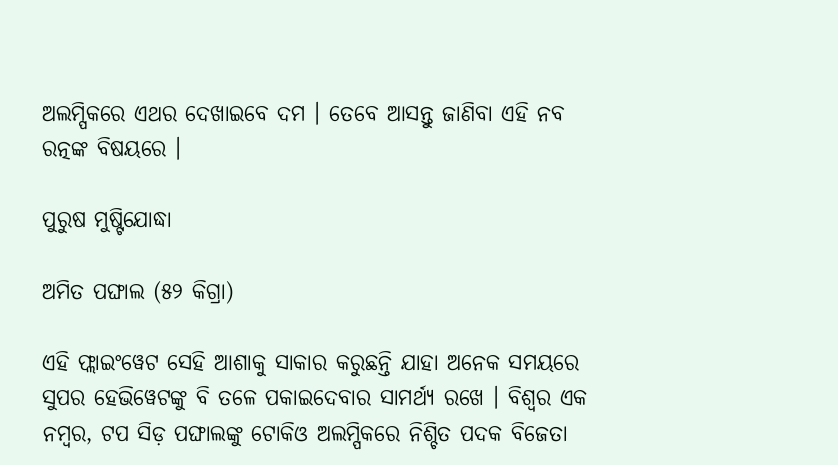ଅଲମ୍ପିକରେ ଏଥର ଦେଖାଇବେ ଦମ । ତେବେ ଆସନ୍ତୁ ଜାଣିବା ଏହି ନବ ରତ୍ନଙ୍କ ବିଷୟରେ ।

ପୁରୁଷ ମୁଷ୍ଟିଯୋଦ୍ଧା

ଅମିତ ପଙ୍ଘାଲ (୫୨ କିଗ୍ରା)

ଏହି ଫ୍ଲାଇଂୱେଟ ସେହି ଆଶାକୁ ସାକାର କରୁଛନ୍ତି ଯାହା ଅନେକ ସମୟରେ ସୁପର ହେଭିୱେଟଙ୍କୁ ବି ତଳେ ପକାଇଦେବାର ସାମର୍ଥ୍ୟ ରଖେ । ବିଶ୍ବର ଏକ ନମ୍ବର, ଟପ ସିଡ଼ ପଙ୍ଘାଲଙ୍କୁ ଟୋକିଓ ଅଲମ୍ପିକରେ ନିଶ୍ଚିତ ପଦକ ବିଜେତା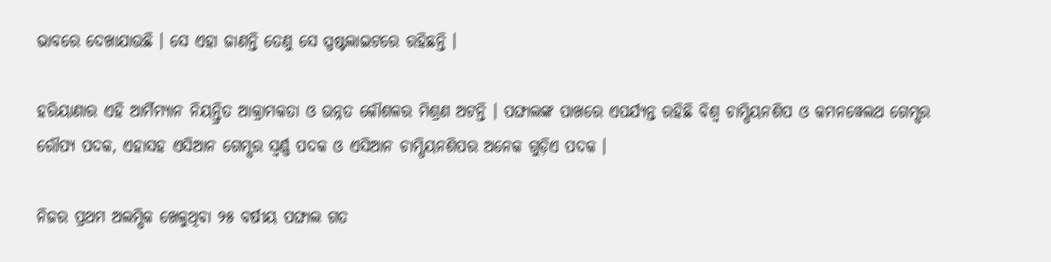ଭାବରେ ଦେଖାଯାଉଛି । ସେ ଏହା ଜାଣନ୍ତି ତେଣୁ ସେ ସ୍ପଷ୍ଟଲାଇଟରେ ରହିଛନ୍ତି ।

ହରିୟାଣାର ଏହି ଆର୍ମିମ୍ୟାନ ନିୟନ୍ତ୍ରିତ ଆକ୍ରାମକତା ଓ ଉନ୍ନତ କୌଶଳର ମିଶ୍ରଣ ଅଟନ୍ତି । ପଙ୍ଘାଲଙ୍କ ପାଖରେ ଏପର୍ଯ୍ୟନ୍ତ ରହିଛି ବିଶ୍ବ ଚାମ୍ପିୟନଶିପ ଓ କମନୱେଲଥ ଗେମ୍ସର ରୌପ୍ୟ ପଦକ, ଏହାସହ ଏସିଆନ ଗେମ୍ସର ସ୍ବର୍ଣ୍ଣ ପଦକ ଓ ଏସିଆନ ଚାମ୍ପିୟନଶିପର ଅନେକ ଗୁଡ଼ିଏ ପଦକ ।

ନିଜର ପ୍ରଥମ ଅଲମ୍ପିକ ଖେଳୁଥିବା ୨୫ ବର୍ଷୀୟ ପଙ୍ଘାଲ ଗତ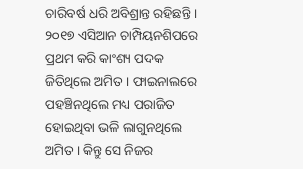ଚାରିବର୍ଷ ଧରି ଅବିଶ୍ରାନ୍ତ ରହିଛନ୍ତି । ୨୦୧୭ ଏସିଆନ ଚାମ୍ପିୟନଶିପରେ ପ୍ରଥମ କରି କାଂଶ୍ୟ ପଦକ ଜିତିଥିଲେ ଅମିତ । ଫାଇନାଲରେ ପହଞ୍ଚିନଥିଲେ ମଧ୍ୟ ପରାଜିତ ହୋଇଥିବା ଭଳି ଲାଗୁନଥିଲେ ଅମିତ । କିନ୍ତୁ ସେ ନିଜର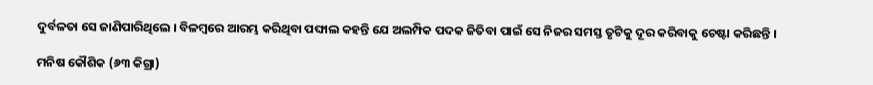ଦୁର୍ବଳତା ସେ ଜାଣିପାରିଥିଲେ । ବିଳମ୍ବରେ ଆରମ୍ଭ କରିଥିବା ପଙ୍ଘାଲ କହନ୍ତି ଯେ ଅଲମ୍ପିକ ପଦକ ଜିତିବା ପାଇଁ ସେ ନିଜର ସମସ୍ତ ତୃଟିକୁ ଦୂର କରିବାକୁ ଚେଷ୍ଟା କରିଛନ୍ତି ।

ମନିଷ କୌଶିକ (୬୩ କିଗ୍ରା)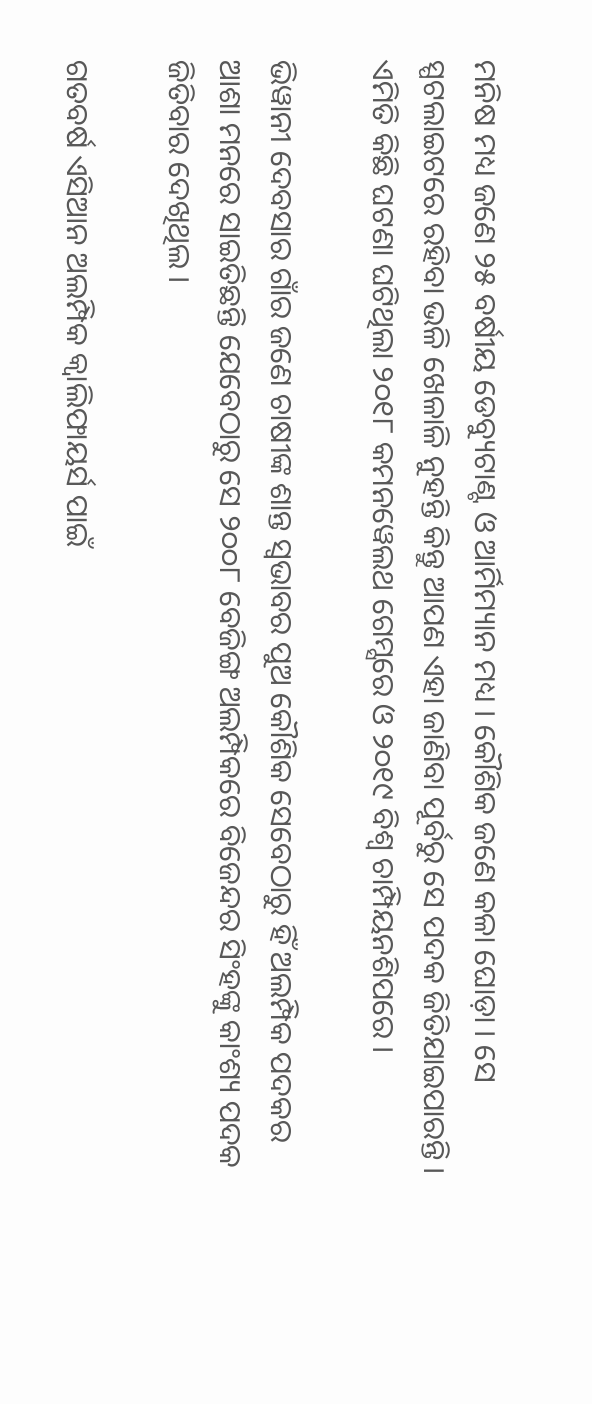ମନିଷ ମଧ୍ୟ ଜଣେ ୨୫ ବର୍ଷୀୟ ଡେବ୍ୟୁଟାଣ୍ଟ ଓ ଆର୍ମିମ୍ୟାନ ମଧ୍ୟ । କୌଶିକ ଜଣେ କଳା ଘୋଡ଼ା । ସେ ସ୍ପଟଲାଇଟରେ ରହିବା ଭଳି ଖେଳାଳି ନୁହନ୍ତି କିନ୍ତୁ ଆପଣ ଏହା ଜାଣିବା ପୂର୍ବରୁ ସେ ପଦକ ଜିତିଯାଇପାରନ୍ତି । ଏମିତି କିଛି ଘଟଣା ଘଟିଥିଲା ୨୦୧୮ କମନୱେଲଥ ଗେମ୍ସରେ ଓ ୨୦୧୯ ବିଶ୍ବ ଚାମ୍ପିୟନଶିପରେ ।

ଭିୱାନୀ ଦେବସାର ଗାଁର ଜଣେ ଚାଷୀଙ୍କ ଶାନ୍ତ ସ୍ବଭାବର ପୁଅ କୌଶିକ ସେବେଠାରୁ ହିଁ ଅଲମ୍ପିକ ପଦକର ଆଶା ମନରେ ସାଇତିଛନ୍ତି ଯେବେଠାରୁ ସେ ୨୦୦୮ ବେଜିଙ୍ଗ ଅଲମ୍ପିକରେ ବିଜେନ୍ଦର ସିଂହଙ୍କୁ କାଂଶ୍ୟ ପଦକ ଜିତିବାର ଦେଖିଥିଲ ।

ଗତବର୍ଷ ଏସିଆନ ଅଲମ୍ପିକ କ୍ବାଲିଫାୟର୍ସ ପାଇଁ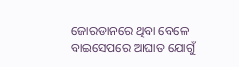ଜୋରଡାନରେ ଥିବା ବେଳେ ବାଇସେପରେ ଆଘାତ ଯୋଗୁଁ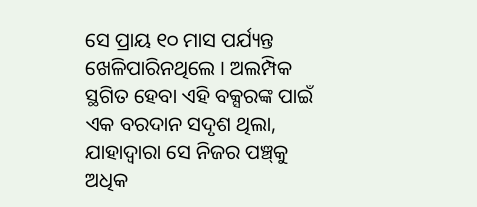ସେ ପ୍ରାୟ ୧୦ ମାସ ପର୍ଯ୍ୟନ୍ତ ଖେଳିପାରିନଥିଲେ । ଅଲମ୍ପିକ ସ୍ଥଗିତ ହେବା ଏହି ବକ୍ସରଙ୍କ ପାଇଁ ଏକ ବରଦାନ ସଦୃଶ ଥିଲା, ଯାହାଦ୍ବାରା ସେ ନିଜର ପଞ୍ଚ୍‌କୁ ଅଧିକ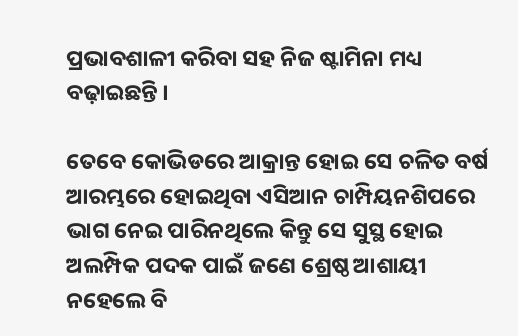ପ୍ରଭାବଶାଳୀ କରିବା ସହ ନିଜ ଷ୍ଟାମିନା ମଧ୍ୟ ବଢ଼ାଇଛନ୍ତି ।

ତେବେ କୋଭିଡରେ ଆକ୍ରାନ୍ତ ହୋଇ ସେ ଚଳିତ ବର୍ଷ ଆରମ୍ଭରେ ହୋଇଥିବା ଏସିଆନ ଚାମ୍ପିୟନଶିପରେ ଭାଗ ନେଇ ପାରିନଥିଲେ କିନ୍ତୁ ସେ ସୁସ୍ଥ ହୋଇ ଅଲମ୍ପିକ ପଦକ ପାଇଁ ଜଣେ ଶ୍ରେଷ୍ଠ ଆଶାୟୀ ନହେଲେ ବି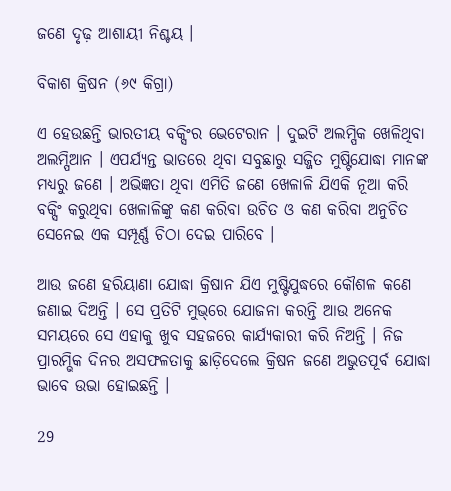ଜଣେ ଦୃଢ଼ ଆଶାୟୀ ନିଶ୍ଚୟ ।

ବିକାଶ କ୍ରିଷନ (୬୯ କିଗ୍ରା)

ଏ ହେଉଛନ୍ତି ଭାରତୀୟ ବକ୍ସିଂର ଭେଟେରାନ । ଦୁଇଟି ଅଲମ୍ପିକ ଖେଳିଥିବା ଅଲମ୍ପିଆନ । ଏପର୍ଯ୍ୟନ୍ତ ଭାତରେ ଥିବା ସବୁଛାରୁ ସଜ୍ଜିତ ମୁଷ୍ଟିଯୋଦ୍ଧା ମାନଙ୍କ ମଧ୍ୟରୁ ଜଣେ । ଅଭିଜ୍ଞତା ଥିବା ଏମିତି ଜଣେ ଖେଳାଳି ଯିଏକି ନୂଆ କରି ବକ୍ସିଂ କରୁଥିବା ଖେଳାଳିଙ୍କୁ କଣ କରିବା ଉଚିତ ଓ କଣ କରିବା ଅନୁଚିତ ସେନେଇ ଏକ ସମ୍ପୂର୍ଣ୍ଣ ଚିଠା ଦେଇ ପାରିବେ ।

ଆଉ ଜଣେ ହରିୟାଣା ଯୋଦ୍ଧା କ୍ରିଷାନ ଯିଏ ମୁଷ୍ଟିଯୁଦ୍ଧରେ କୌଶଳ କଣେ ଜଣାଇ ଦିଅନ୍ତି । ସେ ପ୍ରତିଟି ମୁଭ୍‌ରେ ଯୋଜନା କରନ୍ତି ଆଉ ଅନେକ ସମୟରେ ସେ ଏହାକୁ ଖୁବ ସହଜରେ କାର୍ଯ୍ୟକାରୀ କରି ନିଅନ୍ତି । ନିଜ ପ୍ରାରମ୍ଭିକ ଦିନର ଅସଫଳତାକୁ ଛାଡ଼ିଦେଲେ କ୍ରିଷନ ଜଣେ ଅଭୁତପୂର୍ବ ଯୋଦ୍ଧା ଭାବେ ଉଭା ହୋଇଛନ୍ତି ।

29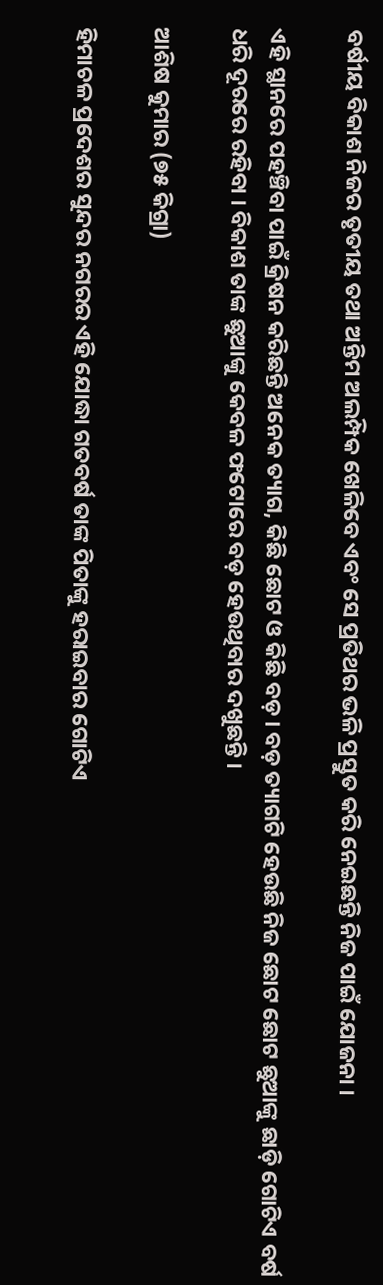ବର୍ଷୀୟ ବିକାଶ ନିଜର ତୃତୀୟ ତଥା ଅନ୍ତିମ ଅଲମ୍ପିକ ଖେଳିବେ ଏବଂ ସେ ପ୍ରତିଥର ଭଳି ପ୍ରସ୍ତୁତ କରି ନେଇଛନ୍ତି ନିଜ ପାଇଁ ଯୋଜନା ।

ଏହି ସ୍ଥାନରେ ପହଞ୍ଚିବା ପାଇଁ କ୍ରିଷନ କରିଛନ୍ତି ଅନେକ ତ୍ୟାଗ, କିଛି ଛୋଟ ଓ କିଛି ବଡ଼ । ବଡ଼ ତ୍ୟାଗଟି ହେଉଛି ନିଜ ଛୋଟ ଛୋଟ ଛୁଆଙ୍କୁ ଛାଡ଼ି ଗୋଟିଏ ବର୍ଷ ଧରି ଦୂରରେ ରହିବା । ବିକାଶ ତାଙ୍କ ଛୁଆଙ୍କୁ କେବଳ ଫଟୋରେ ବଡ଼ ହେଉଥିବାର ଦଖୁଛନ୍ତି ।

ଆଶିଷ କୁମାର (୭୫ କିଗ୍ରା)

ହିମାଚଳ ପ୍ରଦେଶର ସୁନ୍ଦର ନଗରର ଏହି ଯୋଦ୍ଧା ଗତବର୍ଷ ତାଙ୍କ ପିତାଙ୍କୁ ହରାଇବାର ଗୋଟିଏ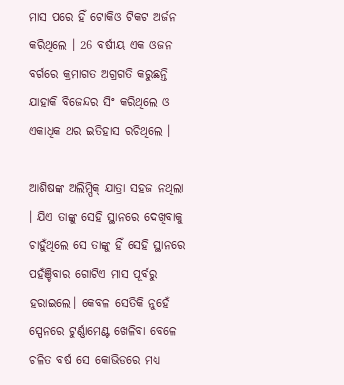ମାସ ପରେ ହିଁ ଟୋକିଓ ଟିକଟ ଅର୍ଜନ କରିଥିଲେ । 26 ବର୍ଷୀୟ ଏକ ଓଜନ ବର୍ଗରେ କ୍ରମାଗତ ଅଗ୍ରଗତି କରୁଛନ୍ତି ଯାହାକି ବିଜେନ୍ଦର ସିଂ କରିଥିଲେ ଓ ଏକାଧିକ ଥର ଇତିହାସ ରଚିଥିଲେ ।

ଆଶିଷଙ୍କ ଅଲିମ୍ପିକ୍ ଯାତ୍ରା ସହଜ ନଥିଲା । ଯିଏ ତାଙ୍କୁ ସେହି ସ୍ଥାନରେ ଦେଖିବାକୁ ଚାହୁଁଥିଲେ ସେ ତାଙ୍କୁ ହିଁ ସେହି ସ୍ଥାନରେ ପହଁଞ୍ଚିବାର ଗୋଟିଏ ମାସ ପୂର୍ବରୁ ହରାଇଲେ। କେବଳ ସେତିକି ନୁହେଁ ସ୍ପେନରେ ଟୁର୍ଣ୍ଣାମେଣ୍ଟ ଖେଳିବା ବେଳେ ଚଳିତ ବର୍ଷ ସେ କୋଭିଡରେ ମଧ୍ୟ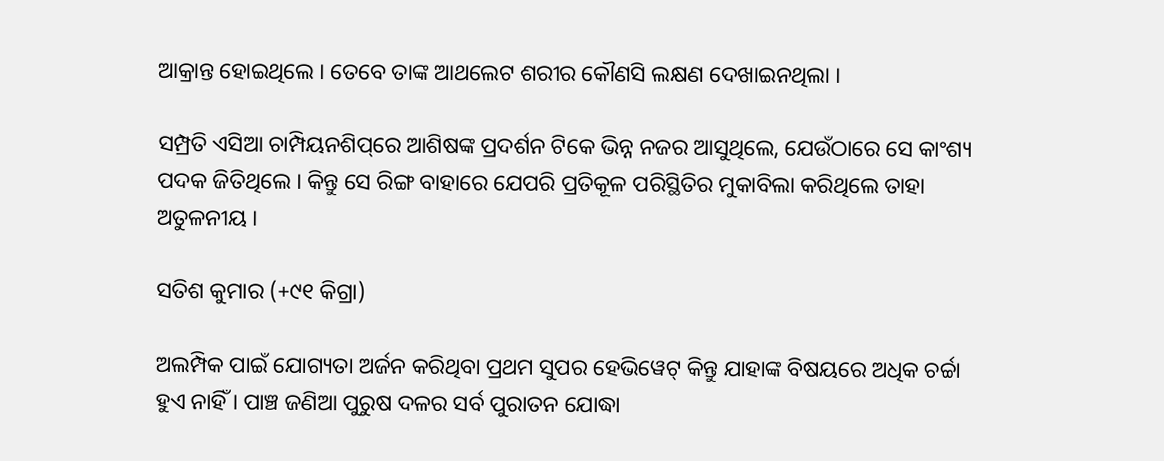ଆକ୍ରାନ୍ତ ହୋଇଥିଲେ । ତେବେ ତାଙ୍କ ଆଥଲେଟ ଶରୀର କୌଣସି ଲକ୍ଷଣ ଦେଖାଇନଥିଲା ।

ସମ୍ପ୍ରତି ଏସିଆ ଚାମ୍ପିୟନଶିପ୍‌ରେ ଆଶିଷଙ୍କ ପ୍ରଦର୍ଶନ ଟିକେ ଭିନ୍ନ ନଜର ଆସୁଥିଲେ, ଯେଉଁଠାରେ ସେ କାଂଶ୍ୟ ପଦକ ଜିତିଥିଲେ । କିନ୍ତୁ ସେ ରିଙ୍ଗ ବାହାରେ ଯେପରି ପ୍ରତିକୂଳ ପରିସ୍ଥିତିର ମୁକାବିଲା କରିଥିଲେ ତାହା ଅତୁଳନୀୟ ।

ସତିଶ କୁମାର (+୯୧ କିଗ୍ରା)

ଅଲମ୍ପିକ ପାଇଁ ଯୋଗ୍ୟତା ଅର୍ଜନ କରିଥିବା ପ୍ରଥମ ସୁପର ହେଭିୱେଟ୍ କିନ୍ତୁ ଯାହାଙ୍କ ବିଷୟରେ ଅଧିକ ଚର୍ଚ୍ଚା ହୁଏ ନାହିଁ । ପାଞ୍ଚ ଜଣିଆ ପୁରୁଷ ଦଳର ସର୍ବ ପୁରାତନ ଯୋଦ୍ଧା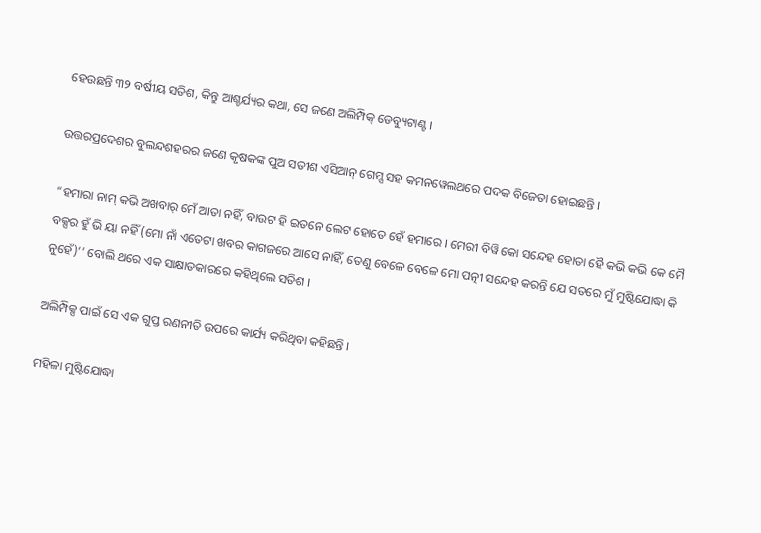ହେଉଛନ୍ତି ୩୨ ବର୍ଷୀୟ ସତିଶ, କିନ୍ତୁ ଆଶ୍ଚର୍ଯ୍ୟର କଥା, ସେ ଜଣେ ଅଲିମ୍ପିକ୍ ଡେବ୍ୟୁଟାଣ୍ଟ ।

ଉତ୍ତରପ୍ରଦେଶର ବୁଲନ୍ଦଶହରର ଜଣେ କୃଷକଙ୍କ ପୁଅ ସତୀଶ ଏସିଆନ୍ ଗେମ୍ସ ସହ କମନୱେଲଥରେ ପଦକ ବିଜେତା ହୋଇଛନ୍ତି ।

“ହମାରା ନାମ୍ କଭି ଅଖବାର୍ ମେଁ ଆତା ନହିଁ, ବାଉଟ ହି ଇତନେ ଲେଟ ହୋତେ ହେଁ ହମାରେ । ମେରୀ ବିୱି କୋ ସନ୍ଦେହ ହୋତା ହୈ କଭି କଭି କେ ମୈ ବକ୍ସର ହୁଁ ଭି ୟା ନହିଁ (ମୋ ନାଁ ଏତେଟା ଖବର କାଗଜରେ ଆସେ ନାହିଁ, ତେଣୁ ବେଳେ ବେଳେ ମୋ ପତ୍ନୀ ସନ୍ଦେହ କରନ୍ତି ଯେ ସତରେ ମୁଁ ମୁଷ୍ଟିଯୋଦ୍ଧା କି ନୁହେଁ)’’ ବୋଲି ଥରେ ଏକ ସାକ୍ଷାତକାରରେ କହିଥିଲେ ସତିଶ ।

ଅଲିମ୍ପିକ୍ସ ପାଇଁ ସେ ଏକ ଗୁପ୍ତ ରଣନୀତି ଉପରେ କାର୍ଯ୍ୟ କରିଥିବା କହିଛନ୍ତି ।

ମହିଳା ମୁଷ୍ଟିଯୋଦ୍ଧା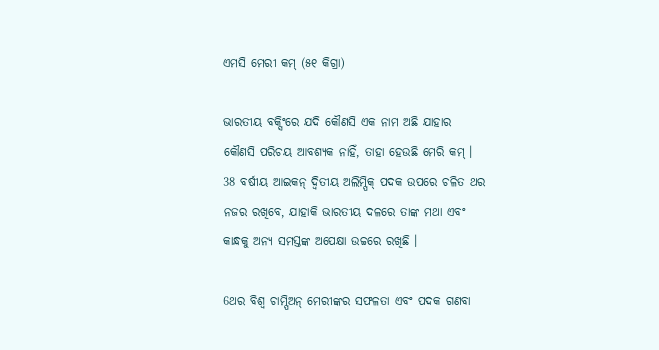ଏମସି ମେରୀ କମ୍‌ (୫୧ କିଗ୍ରା)

ଭାରତୀୟ ବକ୍ସିଂରେ ଯଦି କୌଣସି ଏକ ନାମ ଅଛି ଯାହାର କୌଣସି ପରିଚୟ ଆବଶ୍ୟକ ନାହିଁ, ତାହା ହେଉଛି ମେରି କମ୍ । 38 ବର୍ଷୀୟ ଆଇକନ୍ ଦ୍ବିତୀୟ ଅଲିମ୍ପିକ୍ ପଦକ ଉପରେ ଚଳିତ ଥର ନଜର ରଖିବେ, ଯାହାକି ଭାରତୀୟ ଦଳରେ ତାଙ୍କ ମଥା ଏବଂ କାନ୍ଧକୁ ଅନ୍ୟ ସମସ୍ତଙ୍କ ଅପେକ୍ଷା ଉଚ୍ଚରେ ରଖିଛି ।

6ଥର ବିଶ୍ବ ଚାମ୍ପିଅନ୍ ମେରୀଙ୍କର ସଫଳତା ଏବଂ ପଦକ ଗଣବା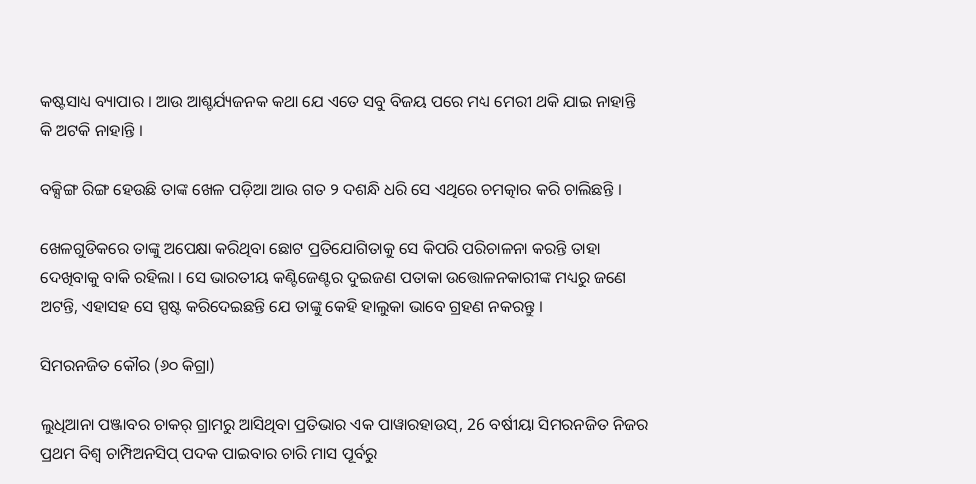କଷ୍ଟସାଧ୍ୟ ବ୍ୟାପାର । ଆଉ ଆଶ୍ଚର୍ଯ୍ୟଜନକ କଥା ଯେ ଏତେ ସବୁ ବିଜୟ ପରେ ମଧ୍ୟ ମେରୀ ଥକି ଯାଇ ନାହାନ୍ତି କି ଅଟକି ନାହାନ୍ତି ।

ବକ୍ସିଙ୍ଗ ରିଙ୍ଗ ହେଉଛି ତାଙ୍କ ଖେଳ ପଡ଼ିଆ ଆଉ ଗତ ୨ ଦଶନ୍ଧି ଧରି ସେ ଏଥିରେ ଚମତ୍କାର କରି ଚାଲିଛନ୍ତି ।

ଖେଳଗୁଡିକରେ ତାଙ୍କୁ ଅପେକ୍ଷା କରିଥିବା ଛୋଟ ପ୍ରତିଯୋଗିତାକୁ ସେ କିପରି ପରିଚାଳନା କରନ୍ତି ତାହା ଦେଖିବାକୁ ବାକି ରହିଲା । ସେ ଭାରତୀୟ କଣ୍ଟିଜେଣ୍ଟର ଦୁଇଜଣ ପତାକା ଉତ୍ତୋଳନକାରୀଙ୍କ ମଧ୍ୟରୁ ଜଣେ ଅଟନ୍ତି, ଏହାସହ ସେ ସ୍ପଷ୍ଟ କରିଦେଇଛନ୍ତି ଯେ ତାଙ୍କୁ କେହି ହାଲୁକା ଭାବେ ଗ୍ରହଣ ନକରନ୍ତୁ ।

ସିମରନଜିତ କୌର (୬୦ କିଗ୍ରା)

ଲୁଧିଆନା ପଞ୍ଜାବର ଚାକର୍‌ ଗ୍ରାମରୁ ଆସିଥିବା ପ୍ରତିଭାର ଏକ ପାୱାରହାଉସ୍, 26 ବର୍ଷୀୟା ସିମରନଜିତ ନିଜର ପ୍ରଥମ ବିଶ୍ବ ଚାମ୍ପିଅନସିପ୍ ପଦକ ପାଇବାର ଚାରି ମାସ ପୂର୍ବରୁ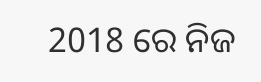2018 ରେ ନିଜ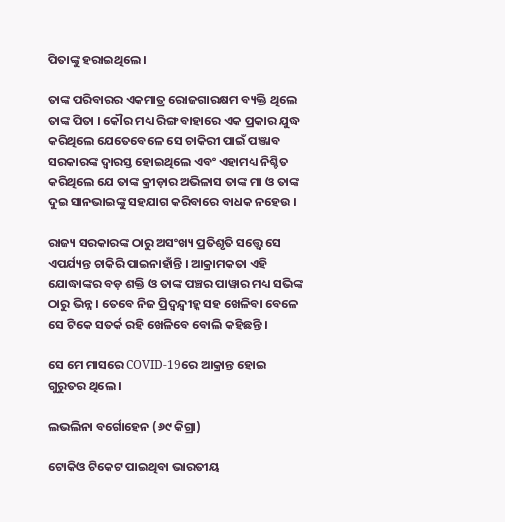ପିତାଙ୍କୁ ହରାଇଥିଲେ ।

ତାଙ୍କ ପରିବାରର ଏକମାତ୍ର ରୋଜଗାରକ୍ଷମ ବ୍ୟକ୍ତି ଥିଲେ ତାଙ୍କ ପିତା । କୌର ମଧ୍ୟ ରିଙ୍ଗ ବାହାରେ ଏକ ପ୍ରକାର ଯୁଦ୍ଧ କରିଥିଲେ ଯେତେବେଳେ ସେ ଚାକିରୀ ପାଇଁ ପଞ୍ଜାବ ସରକାରଙ୍କ ଦ୍ବାରସ୍ତ ହୋଇଥିଲେ ଏବଂ ଏହାମଧ୍ୟ ନିଶ୍ଚିତ କରିଥିଲେ ଯେ ତାଙ୍କ କ୍ରୀଡ଼ାର ଅଭିଳାସ ତାଙ୍କ ମା ଓ ତାଙ୍କ ଦୁଇ ସାନଭାଇଙ୍କୁ ସହଯାଗ କରିବାରେ ବାଧକ ନହେଉ ।

ରାଜ୍ୟ ସରକାରଙ୍କ ଠାରୁ ଅସଂଖ୍ୟ ପ୍ରତିଶୃତି ସତ୍ତ୍ବେ ସେ ଏପର୍ଯ୍ୟନ୍ତ ଚାକିରି ପାଇନାହାଁନ୍ତି । ଆକ୍ରାମକତା ଏହି ଯୋଦ୍ଧାଙ୍କର ବଡ଼ ଶକ୍ତି ଓ ତାଙ୍କ ପଞ୍ଚର ପାୱାର ମଧ୍ୟ ସଭିଙ୍କ ଠାରୁ ଭିନ୍ନ । ତେବେ ନିଜ ପ୍ରିଦ୍ବନ୍ଦ୍ବୀହ୍କ ସହ ଖେଳିବା ବେଳେ ସେ ଟିକେ ସତର୍କ ରହି ଖେଳିବେ ବୋଲି କହିଛନ୍ତି ।

ସେ ମେ ମାସରେ COVID-19ରେ ଆକ୍ରାନ୍ତ ହୋଇ ଗୁରୁତର ଥିଲେ ।

ଲଭଲିନା ବର୍ଗୋହେନ (୬୯ କିଗ୍ରା)

ଟୋକିଓ ଟିକେଟ ପାଇଥିବା ଭାରତୀୟ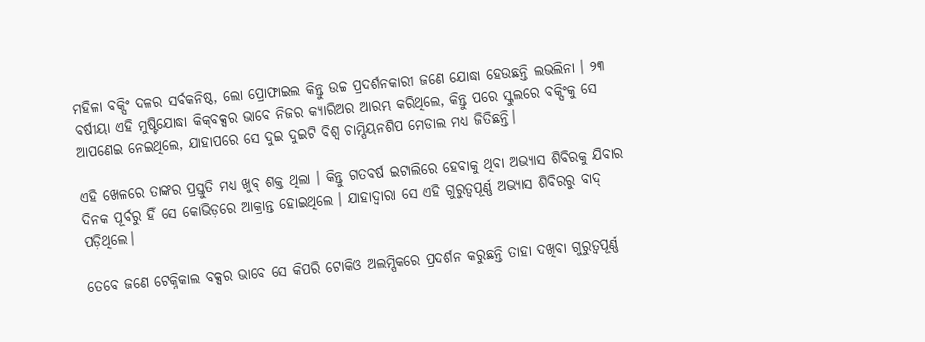ମହିଳା ବକ୍ସିଂ ଦଳର ସର୍ବକନିଷ୍ଠ, ଲୋ ପ୍ରୋଫାଇଲ କିନ୍ତୁ ଉଚ୍ଚ ପ୍ରଦର୍ଶନକାରୀ ଜଣେ ଯୋଦ୍ଧା ହେଉଛନ୍ତି ଲଭଲିନା । ୨୩ ବର୍ଷୀୟା ଏହି ମୁଷ୍ଟିଯୋଦ୍ଧା କିକ୍‌ବକ୍ସର ଭାବେ ନିଜର କ୍ୟାରିଅର ଆରମ୍ଭ କରିଥିଲେ, କିନ୍ତୁ ପରେ ସ୍କୁଲରେ ବକ୍ସିଂକୁ ସେ ଆପଣେଇ ନେଇଥିଲେ, ଯାହାପରେ ସେ ଦୁଇ ଦୁଇଟି ବିଶ୍ବ ଚାମ୍ପିୟନଶିପ ମେଡାଲ ମଧ୍ୟ ଜିତିଛନ୍ତି।

ଏହି ଖେଳରେ ତାଙ୍କର ପ୍ରସ୍ତୁତି ମଧ୍ୟ ଖୁବ୍‌ ଶକ୍ତ ଥିଲା । କିନ୍ତୁ ଗତବର୍ଷ ଇଟାଲିରେ ହେବାକୁ ଥିବା ଅଭ୍ୟାସ ଶିବିରକୁ ଯିବାର ଦିନକ ପୂର୍ବରୁ ହିଁ ସେ କୋଭିଡ଼ରେ ଆକ୍ରାନ୍ତ ହୋଇଥିଲେ । ଯାହାଦ୍ବାରା ସେ ଏହି ଗୁରୁତ୍ବପୂର୍ଣ୍ଣ ଅଭ୍ୟାସ ଶିବିରରୁ ବାଦ୍‌ ପଡ଼ିଥିଲେ।

ତେବେ ଜଣେ ଟେକ୍ନିକାଲ ବକ୍ସର ଭାବେ ସେ କିପରି ଟୋକିଓ ଅଲମ୍ପିକରେ ପ୍ରଦର୍ଶନ କରୁଛନ୍ତି ତାହା ଦଖିବା ଗୁରୁତ୍ବପୂର୍ଣ୍ଣ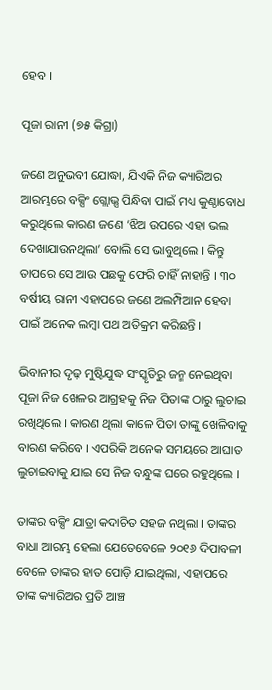ହେବ ।

ପୂଜା ରାନୀ (୭୫ କିଗ୍ରା)

ଜଣେ ଅନୁଭବୀ ଯୋଦ୍ଧା, ଯିଏକି ନିଜ କ୍ୟାରିଅର ଆରମ୍ଭରେ ବକ୍ସିଂ ଗ୍ଲୋଭ୍ସ ପିନ୍ଧିବା ପାଇଁ ମଧ୍ୟ କୁଣ୍ଠାବୋଧ କରୁଥିଲେ କାରଣ ଜଣେ ‘ଝିଅ ଉପରେ ଏହା ଭଲ ଦେଖାଯାଉନଥିଲା’ ବୋଲି ସେ ଭାବୁଥିଲେ । କିନ୍ତୁ ତାପରେ ସେ ଆଉ ପଛକୁ ଫେରି ଚାହିଁ ନାହାନ୍ତି । ୩୦ ବର୍ଷୀୟ ରାନୀ ଏହାପରେ ଜଣେ ଅଲମ୍ପିଆନ ହେବା ପାଇଁ ଅନେକ ଲମ୍ବା ପଥ ଅତିକ୍ରମ କରିଛନ୍ତି ।

ଭିବାନୀର ଦୃଢ଼ ମୁଷ୍ଟିଯୁଦ୍ଧ ସଂସ୍କୃତିରୁ ଜନ୍ମ ନେଇଥିବା ପୂଜା ନିଜ ଖେଳର ଆଗ୍ରହକୁ ନିଜ ପିତାଙ୍କ ଠାରୁ ଲୁଚାଇ ରଖିଥିଲେ । କାରଣ ଥିଲା କାଳେ ପିତା ତାଙ୍କୁ ଖେଳିବାକୁ ବାରଣ କରିବେ । ଏପରିକି ଅନେକ ସମୟରେ ଆଘାତ ଲୁଚାଇବାକୁ ଯାଇ ସେ ନିଜ ବନ୍ଧୁଙ୍କ ଘରେ ରହୁଥିଲେ ।

ତାଙ୍କର ବକ୍ସିଂ ଯାତ୍ରା କଦାଚିତ ସହଜ ନଥିଲା । ତାଙ୍କର ବାଧା ଆରମ୍ଭ ହେଲା ଯେତେବେଳେ ୨୦୧୬ ଦିପାବଳୀ ବେଳେ ତାଙ୍କର ହାତ ପୋଡ଼ି ଯାଇଥିଲା, ଏହାପରେ ତାଙ୍କ କ୍ୟାରିଅର ପ୍ରତି ଆଞ୍ଚ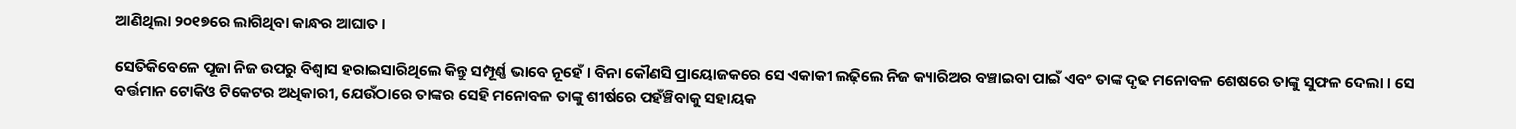ଆଣିଥିଲା ୨୦୧୭ରେ ଲାଗିଥିବା କାନ୍ଧର ଆଘାତ ।

ସେତିକିବେଳେ ପୂଜା ନିଜ ଉପରୁ ବିଶ୍ବାସ ହରାଇସାରିଥିଲେ କିନ୍ତୁ ସମ୍ପୂର୍ଣ୍ଣ ଭାବେ ନୂହେଁ । ବିନା କୌଣସି ପ୍ରାୟୋଜକରେ ସେ ଏକାକୀ ଲଢ଼ିଲେ ନିଜ କ୍ୟାରିଅର ବଞ୍ଚାଇବା ପାଇଁ ଏବଂ ତାଙ୍କ ଦୃଢ ମନୋବଳ ଶେଷରେ ତାଙ୍କୁ ସୁଫଳ ଦେଲା । ସେ ବର୍ତ୍ତମାନ ଟୋକିଓ ଟିକେଟର ଅଧିକାରୀ, ଯେଉଁଠାରେ ତାଙ୍କର ସେହି ମନୋବଳ ତାଙ୍କୁ ଶୀର୍ଷରେ ପହଁଞ୍ଚିବାକୁ ସହାୟକ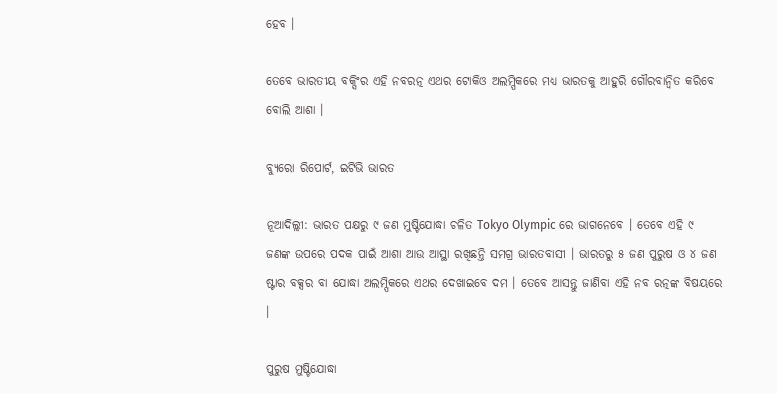ହେବ ।

ତେବେ ଭାରତୀୟ ବକ୍ସିଂର ଏହି ନବରତ୍ନ ଏଥର ଟୋକିଓ ଅଲମ୍ପିକରେ ମଧ୍ୟ ଭାରତକୁ ଆହୁରି ଗୌରବାନ୍ବିତ କରିବେ ବୋଲି ଆଶା ।

ବ୍ୟୁରୋ ରିପୋର୍ଟ, ଇଟିଭି ଭାରତ

ନୂଆଦିଲ୍ଲୀ: ଭାରତ ପକ୍ଷରୁ ୯ ଜଣ ମୁଷ୍ଟିଯୋଦ୍ଧା ଚଳିତ Tokyo Olympic ରେ ଭାଗନେବେ । ତେବେ ଏହି ୯ ଜଣଙ୍କ ଉପରେ ପଦକ ପାଇଁ ଆଶା ଆଉ ଆସ୍ଥା ରଖିଛନ୍ତି ସମଗ୍ର ଭାରତବାସୀ । ଭାରତରୁ ୫ ଜଣ ପୁରୁଷ ଓ ୪ ଜଣ ଷ୍ଟାର ବକ୍ସର ବା ଯୋଦ୍ଧା ଅଲମ୍ପିକରେ ଏଥର ଦେଖାଇବେ ଦମ । ତେବେ ଆସନ୍ତୁ ଜାଣିବା ଏହି ନବ ରତ୍ନଙ୍କ ବିଷୟରେ ।

ପୁରୁଷ ମୁଷ୍ଟିଯୋଦ୍ଧା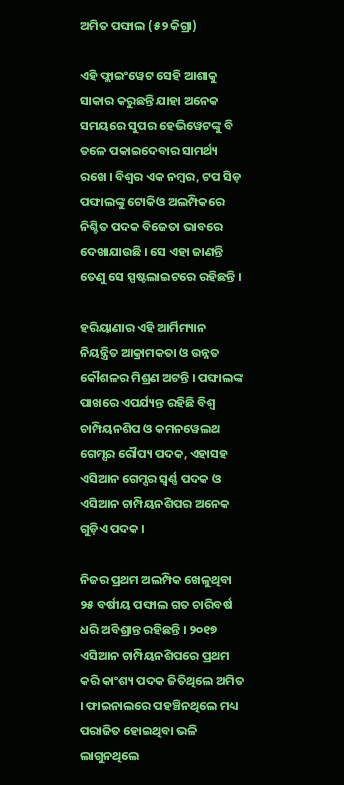ଅମିତ ପଙ୍ଘାଲ (୫୨ କିଗ୍ରା)

ଏହି ଫ୍ଲାଇଂୱେଟ ସେହି ଆଶାକୁ ସାକାର କରୁଛନ୍ତି ଯାହା ଅନେକ ସମୟରେ ସୁପର ହେଭିୱେଟଙ୍କୁ ବି ତଳେ ପକାଇଦେବାର ସାମର୍ଥ୍ୟ ରଖେ । ବିଶ୍ବର ଏକ ନମ୍ବର, ଟପ ସିଡ଼ ପଙ୍ଘାଲଙ୍କୁ ଟୋକିଓ ଅଲମ୍ପିକରେ ନିଶ୍ଚିତ ପଦକ ବିଜେତା ଭାବରେ ଦେଖାଯାଉଛି । ସେ ଏହା ଜାଣନ୍ତି ତେଣୁ ସେ ସ୍ପଷ୍ଟଲାଇଟରେ ରହିଛନ୍ତି ।

ହରିୟାଣାର ଏହି ଆର୍ମିମ୍ୟାନ ନିୟନ୍ତ୍ରିତ ଆକ୍ରାମକତା ଓ ଉନ୍ନତ କୌଶଳର ମିଶ୍ରଣ ଅଟନ୍ତି । ପଙ୍ଘାଲଙ୍କ ପାଖରେ ଏପର୍ଯ୍ୟନ୍ତ ରହିଛି ବିଶ୍ବ ଚାମ୍ପିୟନଶିପ ଓ କମନୱେଲଥ ଗେମ୍ସର ରୌପ୍ୟ ପଦକ, ଏହାସହ ଏସିଆନ ଗେମ୍ସର ସ୍ବର୍ଣ୍ଣ ପଦକ ଓ ଏସିଆନ ଚାମ୍ପିୟନଶିପର ଅନେକ ଗୁଡ଼ିଏ ପଦକ ।

ନିଜର ପ୍ରଥମ ଅଲମ୍ପିକ ଖେଳୁଥିବା ୨୫ ବର୍ଷୀୟ ପଙ୍ଘାଲ ଗତ ଚାରିବର୍ଷ ଧରି ଅବିଶ୍ରାନ୍ତ ରହିଛନ୍ତି । ୨୦୧୭ ଏସିଆନ ଚାମ୍ପିୟନଶିପରେ ପ୍ରଥମ କରି କାଂଶ୍ୟ ପଦକ ଜିତିଥିଲେ ଅମିତ । ଫାଇନାଲରେ ପହଞ୍ଚିନଥିଲେ ମଧ୍ୟ ପରାଜିତ ହୋଇଥିବା ଭଳି ଲାଗୁନଥିଲେ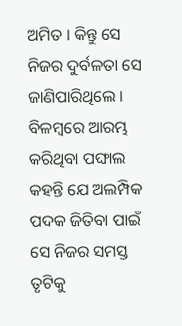ଅମିତ । କିନ୍ତୁ ସେ ନିଜର ଦୁର୍ବଳତା ସେ ଜାଣିପାରିଥିଲେ । ବିଳମ୍ବରେ ଆରମ୍ଭ କରିଥିବା ପଙ୍ଘାଲ କହନ୍ତି ଯେ ଅଲମ୍ପିକ ପଦକ ଜିତିବା ପାଇଁ ସେ ନିଜର ସମସ୍ତ ତୃଟିକୁ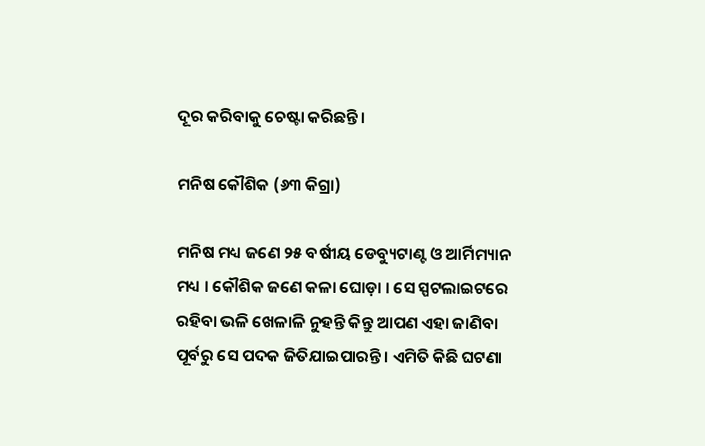ଦୂର କରିବାକୁ ଚେଷ୍ଟା କରିଛନ୍ତି ।

ମନିଷ କୌଶିକ (୬୩ କିଗ୍ରା)

ମନିଷ ମଧ୍ୟ ଜଣେ ୨୫ ବର୍ଷୀୟ ଡେବ୍ୟୁଟାଣ୍ଟ ଓ ଆର୍ମିମ୍ୟାନ ମଧ୍ୟ । କୌଶିକ ଜଣେ କଳା ଘୋଡ଼ା । ସେ ସ୍ପଟଲାଇଟରେ ରହିବା ଭଳି ଖେଳାଳି ନୁହନ୍ତି କିନ୍ତୁ ଆପଣ ଏହା ଜାଣିବା ପୂର୍ବରୁ ସେ ପଦକ ଜିତିଯାଇପାରନ୍ତି । ଏମିତି କିଛି ଘଟଣା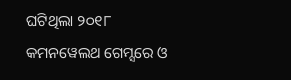ଘଟିଥିଲା ୨୦୧୮ କମନୱେଲଥ ଗେମ୍ସରେ ଓ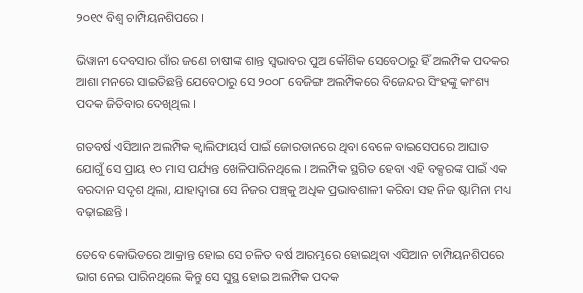୨୦୧୯ ବିଶ୍ବ ଚାମ୍ପିୟନଶିପରେ ।

ଭିୱାନୀ ଦେବସାର ଗାଁର ଜଣେ ଚାଷୀଙ୍କ ଶାନ୍ତ ସ୍ବଭାବର ପୁଅ କୌଶିକ ସେବେଠାରୁ ହିଁ ଅଲମ୍ପିକ ପଦକର ଆଶା ମନରେ ସାଇତିଛନ୍ତି ଯେବେଠାରୁ ସେ ୨୦୦୮ ବେଜିଙ୍ଗ ଅଲମ୍ପିକରେ ବିଜେନ୍ଦର ସିଂହଙ୍କୁ କାଂଶ୍ୟ ପଦକ ଜିତିବାର ଦେଖିଥିଲ ।

ଗତବର୍ଷ ଏସିଆନ ଅଲମ୍ପିକ କ୍ବାଲିଫାୟର୍ସ ପାଇଁ ଜୋରଡାନରେ ଥିବା ବେଳେ ବାଇସେପରେ ଆଘାତ ଯୋଗୁଁ ସେ ପ୍ରାୟ ୧୦ ମାସ ପର୍ଯ୍ୟନ୍ତ ଖେଳିପାରିନଥିଲେ । ଅଲମ୍ପିକ ସ୍ଥଗିତ ହେବା ଏହି ବକ୍ସରଙ୍କ ପାଇଁ ଏକ ବରଦାନ ସଦୃଶ ଥିଲା, ଯାହାଦ୍ବାରା ସେ ନିଜର ପଞ୍ଚ୍‌କୁ ଅଧିକ ପ୍ରଭାବଶାଳୀ କରିବା ସହ ନିଜ ଷ୍ଟାମିନା ମଧ୍ୟ ବଢ଼ାଇଛନ୍ତି ।

ତେବେ କୋଭିଡରେ ଆକ୍ରାନ୍ତ ହୋଇ ସେ ଚଳିତ ବର୍ଷ ଆରମ୍ଭରେ ହୋଇଥିବା ଏସିଆନ ଚାମ୍ପିୟନଶିପରେ ଭାଗ ନେଇ ପାରିନଥିଲେ କିନ୍ତୁ ସେ ସୁସ୍ଥ ହୋଇ ଅଲମ୍ପିକ ପଦକ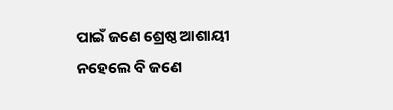ପାଇଁ ଜଣେ ଶ୍ରେଷ୍ଠ ଆଶାୟୀ ନହେଲେ ବି ଜଣେ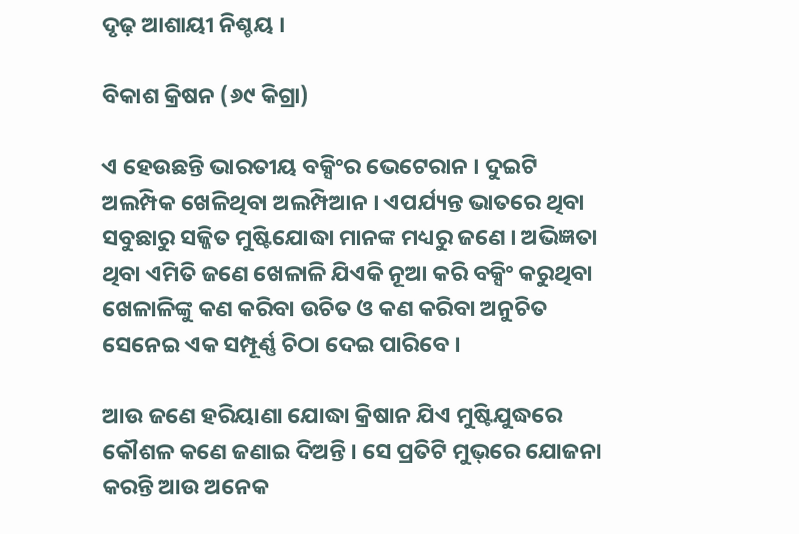ଦୃଢ଼ ଆଶାୟୀ ନିଶ୍ଚୟ ।

ବିକାଶ କ୍ରିଷନ (୬୯ କିଗ୍ରା)

ଏ ହେଉଛନ୍ତି ଭାରତୀୟ ବକ୍ସିଂର ଭେଟେରାନ । ଦୁଇଟି ଅଲମ୍ପିକ ଖେଳିଥିବା ଅଲମ୍ପିଆନ । ଏପର୍ଯ୍ୟନ୍ତ ଭାତରେ ଥିବା ସବୁଛାରୁ ସଜ୍ଜିତ ମୁଷ୍ଟିଯୋଦ୍ଧା ମାନଙ୍କ ମଧ୍ୟରୁ ଜଣେ । ଅଭିଜ୍ଞତା ଥିବା ଏମିତି ଜଣେ ଖେଳାଳି ଯିଏକି ନୂଆ କରି ବକ୍ସିଂ କରୁଥିବା ଖେଳାଳିଙ୍କୁ କଣ କରିବା ଉଚିତ ଓ କଣ କରିବା ଅନୁଚିତ ସେନେଇ ଏକ ସମ୍ପୂର୍ଣ୍ଣ ଚିଠା ଦେଇ ପାରିବେ ।

ଆଉ ଜଣେ ହରିୟାଣା ଯୋଦ୍ଧା କ୍ରିଷାନ ଯିଏ ମୁଷ୍ଟିଯୁଦ୍ଧରେ କୌଶଳ କଣେ ଜଣାଇ ଦିଅନ୍ତି । ସେ ପ୍ରତିଟି ମୁଭ୍‌ରେ ଯୋଜନା କରନ୍ତି ଆଉ ଅନେକ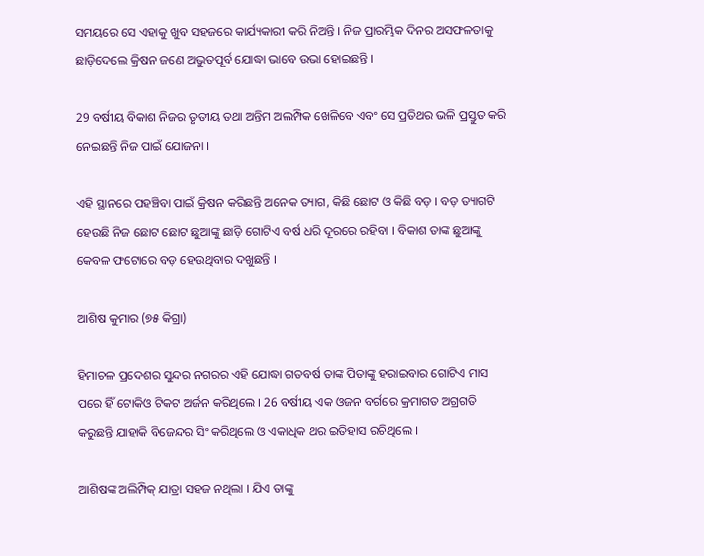ସମୟରେ ସେ ଏହାକୁ ଖୁବ ସହଜରେ କାର୍ଯ୍ୟକାରୀ କରି ନିଅନ୍ତି । ନିଜ ପ୍ରାରମ୍ଭିକ ଦିନର ଅସଫଳତାକୁ ଛାଡ଼ିଦେଲେ କ୍ରିଷନ ଜଣେ ଅଭୁତପୂର୍ବ ଯୋଦ୍ଧା ଭାବେ ଉଭା ହୋଇଛନ୍ତି ।

29 ବର୍ଷୀୟ ବିକାଶ ନିଜର ତୃତୀୟ ତଥା ଅନ୍ତିମ ଅଲମ୍ପିକ ଖେଳିବେ ଏବଂ ସେ ପ୍ରତିଥର ଭଳି ପ୍ରସ୍ତୁତ କରି ନେଇଛନ୍ତି ନିଜ ପାଇଁ ଯୋଜନା ।

ଏହି ସ୍ଥାନରେ ପହଞ୍ଚିବା ପାଇଁ କ୍ରିଷନ କରିଛନ୍ତି ଅନେକ ତ୍ୟାଗ, କିଛି ଛୋଟ ଓ କିଛି ବଡ଼ । ବଡ଼ ତ୍ୟାଗଟି ହେଉଛି ନିଜ ଛୋଟ ଛୋଟ ଛୁଆଙ୍କୁ ଛାଡ଼ି ଗୋଟିଏ ବର୍ଷ ଧରି ଦୂରରେ ରହିବା । ବିକାଶ ତାଙ୍କ ଛୁଆଙ୍କୁ କେବଳ ଫଟୋରେ ବଡ଼ ହେଉଥିବାର ଦଖୁଛନ୍ତି ।

ଆଶିଷ କୁମାର (୭୫ କିଗ୍ରା)

ହିମାଚଳ ପ୍ରଦେଶର ସୁନ୍ଦର ନଗରର ଏହି ଯୋଦ୍ଧା ଗତବର୍ଷ ତାଙ୍କ ପିତାଙ୍କୁ ହରାଇବାର ଗୋଟିଏ ମାସ ପରେ ହିଁ ଟୋକିଓ ଟିକଟ ଅର୍ଜନ କରିଥିଲେ । 26 ବର୍ଷୀୟ ଏକ ଓଜନ ବର୍ଗରେ କ୍ରମାଗତ ଅଗ୍ରଗତି କରୁଛନ୍ତି ଯାହାକି ବିଜେନ୍ଦର ସିଂ କରିଥିଲେ ଓ ଏକାଧିକ ଥର ଇତିହାସ ରଚିଥିଲେ ।

ଆଶିଷଙ୍କ ଅଲିମ୍ପିକ୍ ଯାତ୍ରା ସହଜ ନଥିଲା । ଯିଏ ତାଙ୍କୁ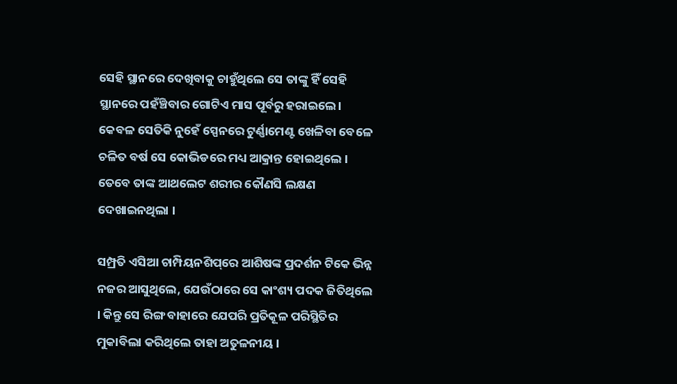ସେହି ସ୍ଥାନରେ ଦେଖିବାକୁ ଚାହୁଁଥିଲେ ସେ ତାଙ୍କୁ ହିଁ ସେହି ସ୍ଥାନରେ ପହଁଞ୍ଚିବାର ଗୋଟିଏ ମାସ ପୂର୍ବରୁ ହରାଇଲେ। କେବଳ ସେତିକି ନୁହେଁ ସ୍ପେନରେ ଟୁର୍ଣ୍ଣାମେଣ୍ଟ ଖେଳିବା ବେଳେ ଚଳିତ ବର୍ଷ ସେ କୋଭିଡରେ ମଧ୍ୟ ଆକ୍ରାନ୍ତ ହୋଇଥିଲେ । ତେବେ ତାଙ୍କ ଆଥଲେଟ ଶରୀର କୌଣସି ଲକ୍ଷଣ ଦେଖାଇନଥିଲା ।

ସମ୍ପ୍ରତି ଏସିଆ ଚାମ୍ପିୟନଶିପ୍‌ରେ ଆଶିଷଙ୍କ ପ୍ରଦର୍ଶନ ଟିକେ ଭିନ୍ନ ନଜର ଆସୁଥିଲେ, ଯେଉଁଠାରେ ସେ କାଂଶ୍ୟ ପଦକ ଜିତିଥିଲେ । କିନ୍ତୁ ସେ ରିଙ୍ଗ ବାହାରେ ଯେପରି ପ୍ରତିକୂଳ ପରିସ୍ଥିତିର ମୁକାବିଲା କରିଥିଲେ ତାହା ଅତୁଳନୀୟ ।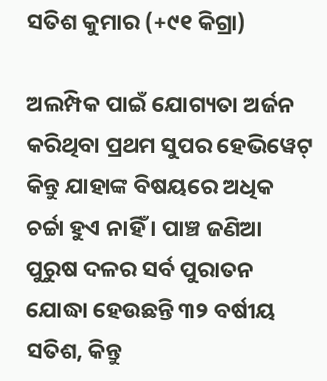ସତିଶ କୁମାର (+୯୧ କିଗ୍ରା)

ଅଲମ୍ପିକ ପାଇଁ ଯୋଗ୍ୟତା ଅର୍ଜନ କରିଥିବା ପ୍ରଥମ ସୁପର ହେଭିୱେଟ୍ କିନ୍ତୁ ଯାହାଙ୍କ ବିଷୟରେ ଅଧିକ ଚର୍ଚ୍ଚା ହୁଏ ନାହିଁ । ପାଞ୍ଚ ଜଣିଆ ପୁରୁଷ ଦଳର ସର୍ବ ପୁରାତନ ଯୋଦ୍ଧା ହେଉଛନ୍ତି ୩୨ ବର୍ଷୀୟ ସତିଶ, କିନ୍ତୁ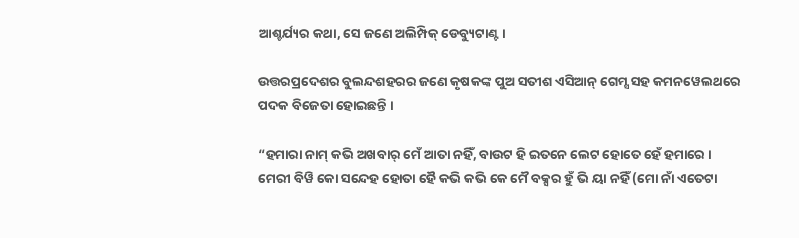ଆଶ୍ଚର୍ଯ୍ୟର କଥା, ସେ ଜଣେ ଅଲିମ୍ପିକ୍ ଡେବ୍ୟୁଟାଣ୍ଟ ।

ଉତ୍ତରପ୍ରଦେଶର ବୁଲନ୍ଦଶହରର ଜଣେ କୃଷକଙ୍କ ପୁଅ ସତୀଶ ଏସିଆନ୍ ଗେମ୍ସ ସହ କମନୱେଲଥରେ ପଦକ ବିଜେତା ହୋଇଛନ୍ତି ।

“ହମାରା ନାମ୍ କଭି ଅଖବାର୍ ମେଁ ଆତା ନହିଁ, ବାଉଟ ହି ଇତନେ ଲେଟ ହୋତେ ହେଁ ହମାରେ । ମେରୀ ବିୱି କୋ ସନ୍ଦେହ ହୋତା ହୈ କଭି କଭି କେ ମୈ ବକ୍ସର ହୁଁ ଭି ୟା ନହିଁ (ମୋ ନାଁ ଏତେଟା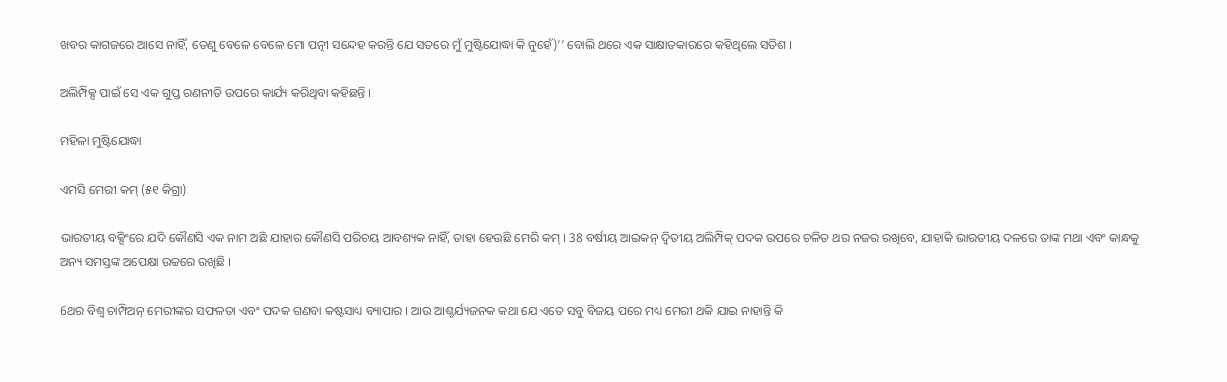ଖବର କାଗଜରେ ଆସେ ନାହିଁ, ତେଣୁ ବେଳେ ବେଳେ ମୋ ପତ୍ନୀ ସନ୍ଦେହ କରନ୍ତି ଯେ ସତରେ ମୁଁ ମୁଷ୍ଟିଯୋଦ୍ଧା କି ନୁହେଁ)’’ ବୋଲି ଥରେ ଏକ ସାକ୍ଷାତକାରରେ କହିଥିଲେ ସତିଶ ।

ଅଲିମ୍ପିକ୍ସ ପାଇଁ ସେ ଏକ ଗୁପ୍ତ ରଣନୀତି ଉପରେ କାର୍ଯ୍ୟ କରିଥିବା କହିଛନ୍ତି ।

ମହିଳା ମୁଷ୍ଟିଯୋଦ୍ଧା

ଏମସି ମେରୀ କମ୍‌ (୫୧ କିଗ୍ରା)

ଭାରତୀୟ ବକ୍ସିଂରେ ଯଦି କୌଣସି ଏକ ନାମ ଅଛି ଯାହାର କୌଣସି ପରିଚୟ ଆବଶ୍ୟକ ନାହିଁ, ତାହା ହେଉଛି ମେରି କମ୍ । 38 ବର୍ଷୀୟ ଆଇକନ୍ ଦ୍ବିତୀୟ ଅଲିମ୍ପିକ୍ ପଦକ ଉପରେ ଚଳିତ ଥର ନଜର ରଖିବେ, ଯାହାକି ଭାରତୀୟ ଦଳରେ ତାଙ୍କ ମଥା ଏବଂ କାନ୍ଧକୁ ଅନ୍ୟ ସମସ୍ତଙ୍କ ଅପେକ୍ଷା ଉଚ୍ଚରେ ରଖିଛି ।

6ଥର ବିଶ୍ବ ଚାମ୍ପିଅନ୍ ମେରୀଙ୍କର ସଫଳତା ଏବଂ ପଦକ ଗଣବା କଷ୍ଟସାଧ୍ୟ ବ୍ୟାପାର । ଆଉ ଆଶ୍ଚର୍ଯ୍ୟଜନକ କଥା ଯେ ଏତେ ସବୁ ବିଜୟ ପରେ ମଧ୍ୟ ମେରୀ ଥକି ଯାଇ ନାହାନ୍ତି କି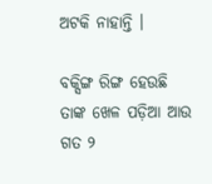ଅଟକି ନାହାନ୍ତି ।

ବକ୍ସିଙ୍ଗ ରିଙ୍ଗ ହେଉଛି ତାଙ୍କ ଖେଳ ପଡ଼ିଆ ଆଉ ଗତ ୨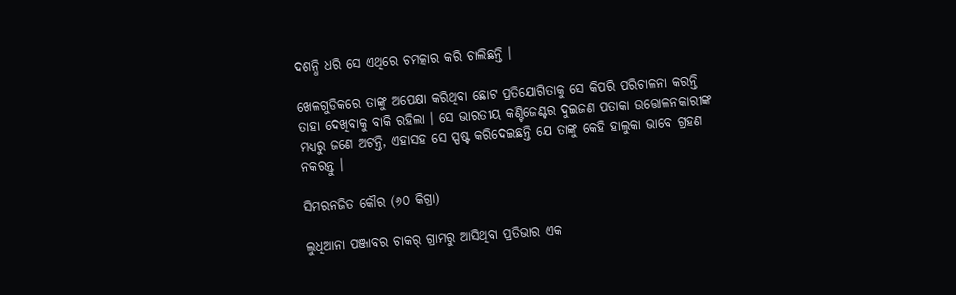ଦଶନ୍ଧି ଧରି ସେ ଏଥିରେ ଚମତ୍କାର କରି ଚାଲିଛନ୍ତି ।

ଖେଳଗୁଡିକରେ ତାଙ୍କୁ ଅପେକ୍ଷା କରିଥିବା ଛୋଟ ପ୍ରତିଯୋଗିତାକୁ ସେ କିପରି ପରିଚାଳନା କରନ୍ତି ତାହା ଦେଖିବାକୁ ବାକି ରହିଲା । ସେ ଭାରତୀୟ କଣ୍ଟିଜେଣ୍ଟର ଦୁଇଜଣ ପତାକା ଉତ୍ତୋଳନକାରୀଙ୍କ ମଧ୍ୟରୁ ଜଣେ ଅଟନ୍ତି, ଏହାସହ ସେ ସ୍ପଷ୍ଟ କରିଦେଇଛନ୍ତି ଯେ ତାଙ୍କୁ କେହି ହାଲୁକା ଭାବେ ଗ୍ରହଣ ନକରନ୍ତୁ ।

ସିମରନଜିତ କୌର (୬୦ କିଗ୍ରା)

ଲୁଧିଆନା ପଞ୍ଜାବର ଚାକର୍‌ ଗ୍ରାମରୁ ଆସିଥିବା ପ୍ରତିଭାର ଏକ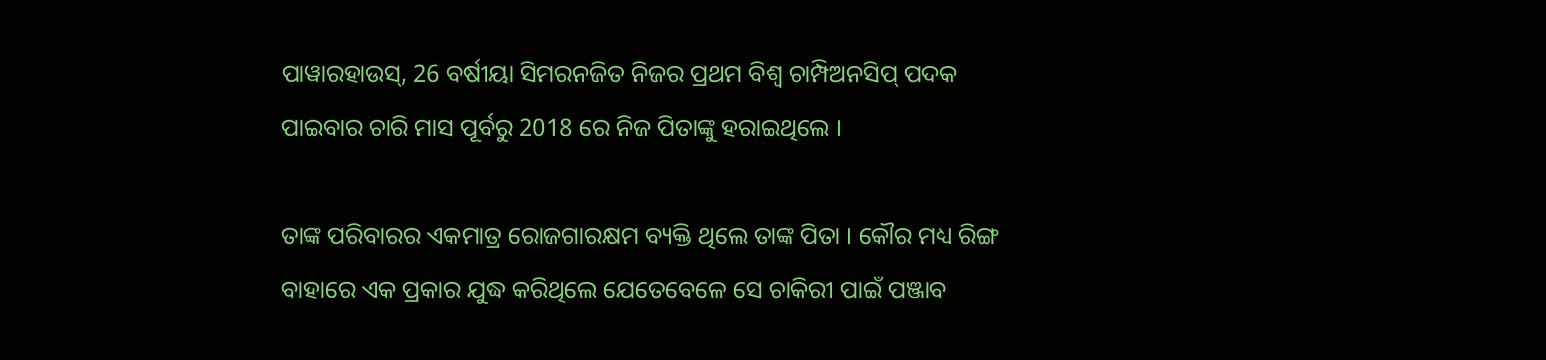ପାୱାରହାଉସ୍, 26 ବର୍ଷୀୟା ସିମରନଜିତ ନିଜର ପ୍ରଥମ ବିଶ୍ବ ଚାମ୍ପିଅନସିପ୍ ପଦକ ପାଇବାର ଚାରି ମାସ ପୂର୍ବରୁ 2018 ରେ ନିଜ ପିତାଙ୍କୁ ହରାଇଥିଲେ ।

ତାଙ୍କ ପରିବାରର ଏକମାତ୍ର ରୋଜଗାରକ୍ଷମ ବ୍ୟକ୍ତି ଥିଲେ ତାଙ୍କ ପିତା । କୌର ମଧ୍ୟ ରିଙ୍ଗ ବାହାରେ ଏକ ପ୍ରକାର ଯୁଦ୍ଧ କରିଥିଲେ ଯେତେବେଳେ ସେ ଚାକିରୀ ପାଇଁ ପଞ୍ଜାବ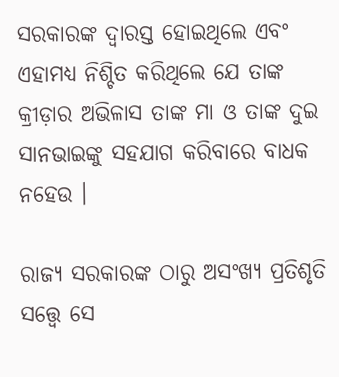ସରକାରଙ୍କ ଦ୍ବାରସ୍ତ ହୋଇଥିଲେ ଏବଂ ଏହାମଧ୍ୟ ନିଶ୍ଚିତ କରିଥିଲେ ଯେ ତାଙ୍କ କ୍ରୀଡ଼ାର ଅଭିଳାସ ତାଙ୍କ ମା ଓ ତାଙ୍କ ଦୁଇ ସାନଭାଇଙ୍କୁ ସହଯାଗ କରିବାରେ ବାଧକ ନହେଉ ।

ରାଜ୍ୟ ସରକାରଙ୍କ ଠାରୁ ଅସଂଖ୍ୟ ପ୍ରତିଶୃତି ସତ୍ତ୍ବେ ସେ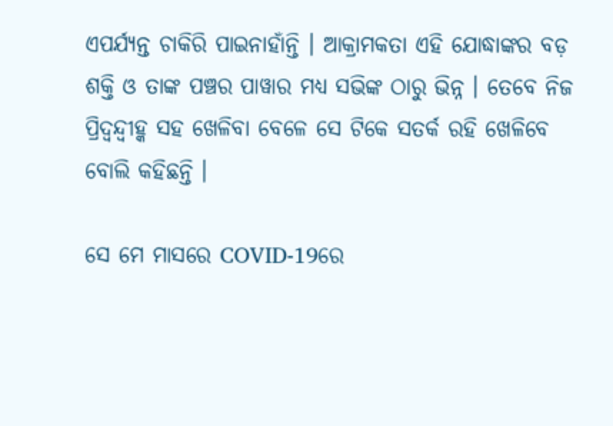ଏପର୍ଯ୍ୟନ୍ତ ଚାକିରି ପାଇନାହାଁନ୍ତି । ଆକ୍ରାମକତା ଏହି ଯୋଦ୍ଧାଙ୍କର ବଡ଼ ଶକ୍ତି ଓ ତାଙ୍କ ପଞ୍ଚର ପାୱାର ମଧ୍ୟ ସଭିଙ୍କ ଠାରୁ ଭିନ୍ନ । ତେବେ ନିଜ ପ୍ରିଦ୍ବନ୍ଦ୍ବୀହ୍କ ସହ ଖେଳିବା ବେଳେ ସେ ଟିକେ ସତର୍କ ରହି ଖେଳିବେ ବୋଲି କହିଛନ୍ତି ।

ସେ ମେ ମାସରେ COVID-19ରେ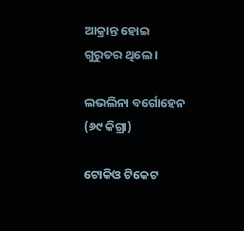ଆକ୍ରାନ୍ତ ହୋଇ ଗୁରୁତର ଥିଲେ ।

ଲଭଲିନା ବର୍ଗୋହେନ (୬୯ କିଗ୍ରା)

ଟୋକିଓ ଟିକେଟ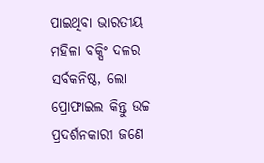ପାଇଥିବା ଭାରତୀୟ ମହିଳା ବକ୍ସିଂ ଦଳର ସର୍ବକନିଷ୍ଠ, ଲୋ ପ୍ରୋଫାଇଲ କିନ୍ତୁ ଉଚ୍ଚ ପ୍ରଦର୍ଶନକାରୀ ଜଣେ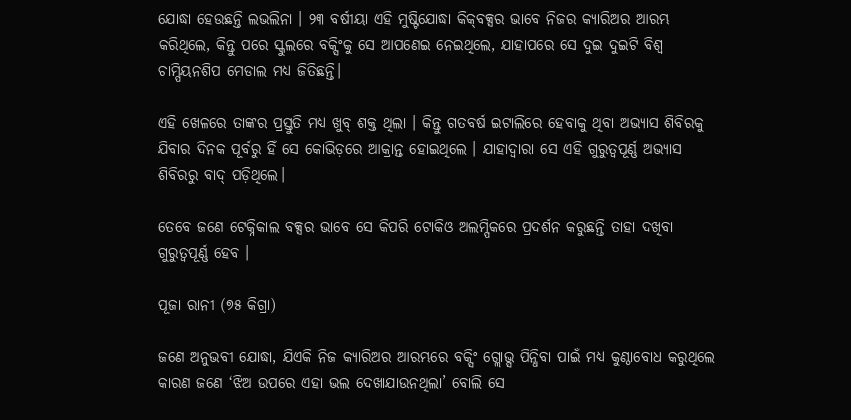ଯୋଦ୍ଧା ହେଉଛନ୍ତି ଲଭଲିନା । ୨୩ ବର୍ଷୀୟା ଏହି ମୁଷ୍ଟିଯୋଦ୍ଧା କିକ୍‌ବକ୍ସର ଭାବେ ନିଜର କ୍ୟାରିଅର ଆରମ୍ଭ କରିଥିଲେ, କିନ୍ତୁ ପରେ ସ୍କୁଲରେ ବକ୍ସିଂକୁ ସେ ଆପଣେଇ ନେଇଥିଲେ, ଯାହାପରେ ସେ ଦୁଇ ଦୁଇଟି ବିଶ୍ବ ଚାମ୍ପିୟନଶିପ ମେଡାଲ ମଧ୍ୟ ଜିତିଛନ୍ତି।

ଏହି ଖେଳରେ ତାଙ୍କର ପ୍ରସ୍ତୁତି ମଧ୍ୟ ଖୁବ୍‌ ଶକ୍ତ ଥିଲା । କିନ୍ତୁ ଗତବର୍ଷ ଇଟାଲିରେ ହେବାକୁ ଥିବା ଅଭ୍ୟାସ ଶିବିରକୁ ଯିବାର ଦିନକ ପୂର୍ବରୁ ହିଁ ସେ କୋଭିଡ଼ରେ ଆକ୍ରାନ୍ତ ହୋଇଥିଲେ । ଯାହାଦ୍ବାରା ସେ ଏହି ଗୁରୁତ୍ବପୂର୍ଣ୍ଣ ଅଭ୍ୟାସ ଶିବିରରୁ ବାଦ୍‌ ପଡ଼ିଥିଲେ।

ତେବେ ଜଣେ ଟେକ୍ନିକାଲ ବକ୍ସର ଭାବେ ସେ କିପରି ଟୋକିଓ ଅଲମ୍ପିକରେ ପ୍ରଦର୍ଶନ କରୁଛନ୍ତି ତାହା ଦଖିବା ଗୁରୁତ୍ବପୂର୍ଣ୍ଣ ହେବ ।

ପୂଜା ରାନୀ (୭୫ କିଗ୍ରା)

ଜଣେ ଅନୁଭବୀ ଯୋଦ୍ଧା, ଯିଏକି ନିଜ କ୍ୟାରିଅର ଆରମ୍ଭରେ ବକ୍ସିଂ ଗ୍ଲୋଭ୍ସ ପିନ୍ଧିବା ପାଇଁ ମଧ୍ୟ କୁଣ୍ଠାବୋଧ କରୁଥିଲେ କାରଣ ଜଣେ ‘ଝିଅ ଉପରେ ଏହା ଭଲ ଦେଖାଯାଉନଥିଲା’ ବୋଲି ସେ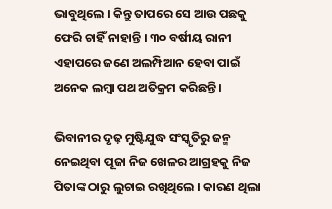ଭାବୁଥିଲେ । କିନ୍ତୁ ତାପରେ ସେ ଆଉ ପଛକୁ ଫେରି ଚାହିଁ ନାହାନ୍ତି । ୩୦ ବର୍ଷୀୟ ରାନୀ ଏହାପରେ ଜଣେ ଅଲମ୍ପିଆନ ହେବା ପାଇଁ ଅନେକ ଲମ୍ବା ପଥ ଅତିକ୍ରମ କରିଛନ୍ତି ।

ଭିବାନୀର ଦୃଢ଼ ମୁଷ୍ଟିଯୁଦ୍ଧ ସଂସ୍କୃତିରୁ ଜନ୍ମ ନେଇଥିବା ପୂଜା ନିଜ ଖେଳର ଆଗ୍ରହକୁ ନିଜ ପିତାଙ୍କ ଠାରୁ ଲୁଚାଇ ରଖିଥିଲେ । କାରଣ ଥିଲା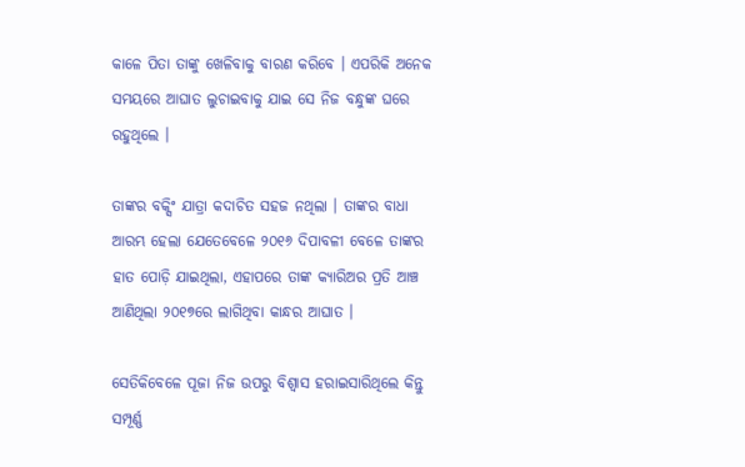କାଳେ ପିତା ତାଙ୍କୁ ଖେଳିବାକୁ ବାରଣ କରିବେ । ଏପରିକି ଅନେକ ସମୟରେ ଆଘାତ ଲୁଚାଇବାକୁ ଯାଇ ସେ ନିଜ ବନ୍ଧୁଙ୍କ ଘରେ ରହୁଥିଲେ ।

ତାଙ୍କର ବକ୍ସିଂ ଯାତ୍ରା କଦାଚିତ ସହଜ ନଥିଲା । ତାଙ୍କର ବାଧା ଆରମ୍ଭ ହେଲା ଯେତେବେଳେ ୨୦୧୬ ଦିପାବଳୀ ବେଳେ ତାଙ୍କର ହାତ ପୋଡ଼ି ଯାଇଥିଲା, ଏହାପରେ ତାଙ୍କ କ୍ୟାରିଅର ପ୍ରତି ଆଞ୍ଚ ଆଣିଥିଲା ୨୦୧୭ରେ ଲାଗିଥିବା କାନ୍ଧର ଆଘାତ ।

ସେତିକିବେଳେ ପୂଜା ନିଜ ଉପରୁ ବିଶ୍ବାସ ହରାଇସାରିଥିଲେ କିନ୍ତୁ ସମ୍ପୂର୍ଣ୍ଣ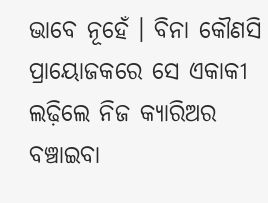ଭାବେ ନୂହେଁ । ବିନା କୌଣସି ପ୍ରାୟୋଜକରେ ସେ ଏକାକୀ ଲଢ଼ିଲେ ନିଜ କ୍ୟାରିଅର ବଞ୍ଚାଇବା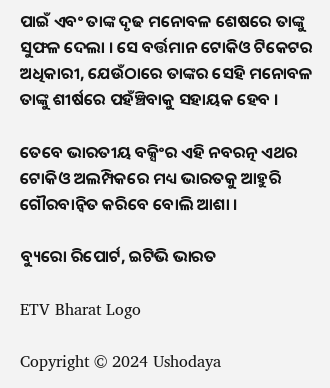ପାଇଁ ଏବଂ ତାଙ୍କ ଦୃଢ ମନୋବଳ ଶେଷରେ ତାଙ୍କୁ ସୁଫଳ ଦେଲା । ସେ ବର୍ତ୍ତମାନ ଟୋକିଓ ଟିକେଟର ଅଧିକାରୀ, ଯେଉଁଠାରେ ତାଙ୍କର ସେହି ମନୋବଳ ତାଙ୍କୁ ଶୀର୍ଷରେ ପହଁଞ୍ଚିବାକୁ ସହାୟକ ହେବ ।

ତେବେ ଭାରତୀୟ ବକ୍ସିଂର ଏହି ନବରତ୍ନ ଏଥର ଟୋକିଓ ଅଲମ୍ପିକରେ ମଧ୍ୟ ଭାରତକୁ ଆହୁରି ଗୌରବାନ୍ବିତ କରିବେ ବୋଲି ଆଶା ।

ବ୍ୟୁରୋ ରିପୋର୍ଟ, ଇଟିଭି ଭାରତ

ETV Bharat Logo

Copyright © 2024 Ushodaya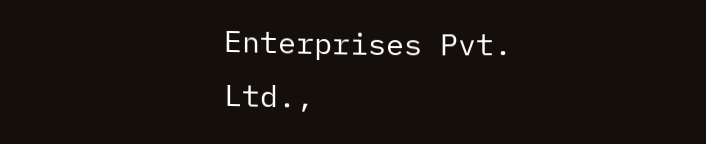Enterprises Pvt. Ltd.,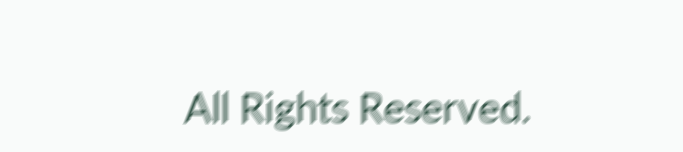All Rights Reserved.